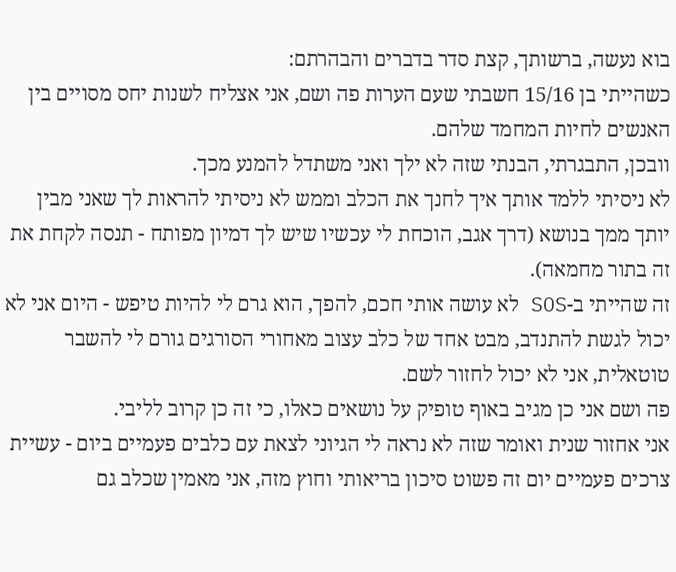בוא נעשה, ברשותך, קצת סדר בדברים והבהרתם:
כשהייתי בן 15/16 חשבתי שעם הערות פה ושם, אני אצליח לשנות יחס מסויים בין האנשים לחיות המחמד שלהם.
וובכן, התבגרתי, הבנתי שזה לא ילך ואני משתדל להמנע מכך.
לא ניסיתי ללמד אותך איך לחנך את הכלב וממש לא ניסיתי להראות לך שאני מבין יותך ממך בנושא (דרך אגב, הוכחת לי עכשיו שיש לך דמיון מפותח - תנסה לקחת את זה בתור מחמאה).
זה שהייתי ב-SOS לא עושה אותי חכם, להפך, הוא גרם לי להיות טיפש - היום אני לא יכול לגשת להתנדב, מבט אחד של כלב עצוב מאחורי הסורגים גורם לי להשבר טוטאלית, אני לא יכול לחזור לשם.
פה ושם אני כן מגיב באוף טופיק על נושאים כאלו, כי זה כן קרוב לליבי.
אני אחזור שנית ואומר שזה לא נראה לי הגיוני לצאת עם כלבים פעמיים ביום - עשיית צרכים פעמיים יום זה פשוט סיכון בריאותי וחוץ מזה, אני מאמין שכלב גם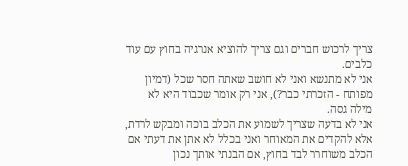צריך לרכוש חברים וגם צריך להוציא אנרגיה בחוץ עם עוד כלבים.
אני לא מתנשא ואני לא חושב שאתה חסר שכל (דמיון מפותח - הזכרתי כבר?), אני רק אומר שכבוד היא לא מילה גסה.
אני לא בדעה שצריך לשמוע את הכלב בוכה ומבקש לרדת, אלא להקדים את המאוחר ואני בכלל לא אתן את דעתי אם הכלב משוחרר לבד בחוץ, אם הבנתי אותך נכון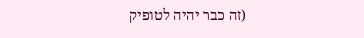(זה כבר יהיה לטופיק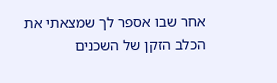אחר שבו אספר לך שמצאתי את הכלב הזקן של השכנים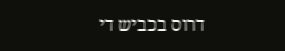דרוס בכביש די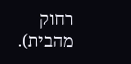רחוק מהבית).